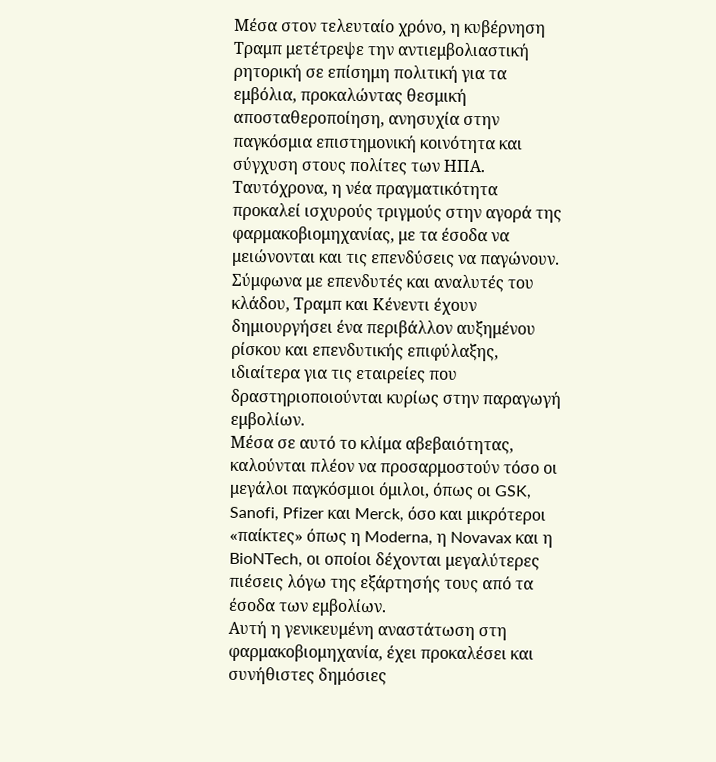Μέσα στον τελευταίο χρόνο, η κυβέρνηση Τραμπ μετέτρεψε την αντιεμβολιαστική ρητορική σε επίσημη πολιτική για τα εμβόλια, προκαλώντας θεσμική αποσταθεροποίηση, ανησυχία στην παγκόσμια επιστημονική κοινότητα και σύγχυση στους πολίτες των ΗΠΑ.
Ταυτόχρονα, η νέα πραγματικότητα προκαλεί ισχυρούς τριγμούς στην αγορά της φαρμακοβιομηχανίας, με τα έσοδα να μειώνονται και τις επενδύσεις να παγώνουν.
Σύμφωνα με επενδυτές και αναλυτές του κλάδου, Τραμπ και Κένεντι έχουν δημιουργήσει ένα περιβάλλον αυξημένου ρίσκου και επενδυτικής επιφύλαξης, ιδιαίτερα για τις εταιρείες που δραστηριοποιούνται κυρίως στην παραγωγή εμβολίων.
Μέσα σε αυτό το κλίμα αβεβαιότητας, καλούνται πλέον να προσαρμοστούν τόσο οι μεγάλοι παγκόσμιοι όμιλοι, όπως οι GSK, Sanofi, Pfizer και Merck, όσο και μικρότεροι «παίκτες» όπως η Moderna, η Novavax και η BioNTech, οι οποίοι δέχονται μεγαλύτερες πιέσεις λόγω της εξάρτησής τους από τα έσοδα των εμβολίων.
Αυτή η γενικευμένη αναστάτωση στη φαρμακοβιομηχανία, έχει προκαλέσει και συνήθιστες δημόσιες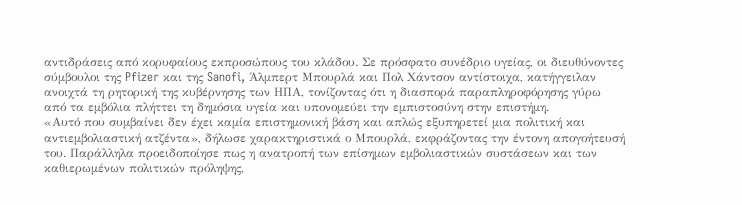αντιδράσεις από κορυφαίους εκπροσώπους του κλάδου. Σε πρόσφατο συνέδριο υγείας, οι διευθύνοντες σύμβουλοι της Pfizer και της Sanofi, Άλμπερτ Μπουρλά και Πολ Χάντσον αντίστοιχα, κατήγγειλαν ανοιχτά τη ρητορική της κυβέρνησης των ΗΠΑ, τονίζοντας ότι η διασπορά παραπληροφόρησης γύρω από τα εμβόλια πλήττει τη δημόσια υγεία και υπονομεύει την εμπιστοσύνη στην επιστήμη.
«Αυτό που συμβαίνει δεν έχει καμία επιστημονική βάση και απλώς εξυπηρετεί μια πολιτική και αντιεμβολιαστική ατζέντα», δήλωσε χαρακτηριστικά ο Μπουρλά, εκφράζοντας την έντονη απογοήτευσή του. Παράλληλα προειδοποίησε πως η ανατροπή των επίσημων εμβολιαστικών συστάσεων και των καθιερωμένων πολιτικών πρόληψης,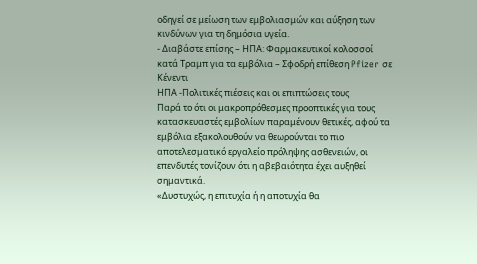οδηγεί σε μείωση των εμβολιασμών και αύξηση των κινδύνων για τη δημόσια υγεία.
- Διαβάστε επίσης – ΗΠΑ: Φαρμακευτικοί κολοσσοί κατά Τραμπ για τα εμβόλια – Σφοδρή επίθεση Pfizer σε Κένεντι
ΗΠΑ -Πολιτικές πιέσεις και οι επιπτώσεις τους
Παρά το ότι οι μακροπρόθεσμες προοπτικές για τους κατασκευαστές εμβολίων παραμένουν θετικές, αφού τα εμβόλια εξακολουθούν να θεωρούνται το πιο αποτελεσματικό εργαλείο πρόληψης ασθενειών, οι επενδυτές τονίζουν ότι η αβεβαιότητα έχει αυξηθεί σημαντικά.
«Δυστυχώς, η επιτυχία ή η αποτυχία θα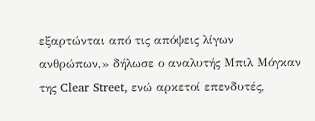εξαρτώνται από τις απόψεις λίγων ανθρώπων,» δήλωσε ο αναλυτής Μπιλ Μόγκαν της Clear Street, ενώ αρκετοί επενδυτές,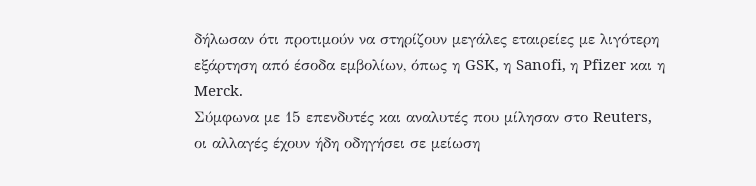δήλωσαν ότι προτιμούν να στηρίζουν μεγάλες εταιρείες με λιγότερη εξάρτηση από έσοδα εμβολίων, όπως η GSK, η Sanofi, η Pfizer και η Merck.
Σύμφωνα με 15 επενδυτές και αναλυτές που μίλησαν στο Reuters, οι αλλαγές έχουν ήδη οδηγήσει σε μείωση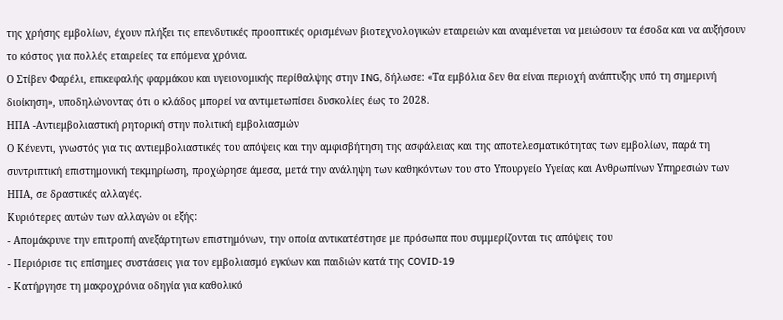της χρήσης εμβολίων, έχουν πλήξει τις επενδυτικές προοπτικές ορισμένων βιοτεχνολογικών εταιρειών και αναμένεται να μειώσουν τα έσοδα και να αυξήσουν το κόστος για πολλές εταιρείες τα επόμενα χρόνια.
Ο Στίβεν Φαρέλι, επικεφαλής φαρμάκου και υγειονομικής περίθαλψης στην ING, δήλωσε: «Τα εμβόλια δεν θα είναι περιοχή ανάπτυξης υπό τη σημερινή διοίκηση», υποδηλώνοντας ότι ο κλάδος μπορεί να αντιμετωπίσει δυσκολίες έως το 2028.
ΗΠΑ -Αντιεμβολιαστική ρητορική στην πολιτική εμβολιασμών
Ο Κένεντι, γνωστός για τις αντιεμβολιαστικές του απόψεις και την αμφισβήτηση της ασφάλειας και της αποτελεσματικότητας των εμβολίων, παρά τη συντριπτική επιστημονική τεκμηρίωση, προχώρησε άμεσα, μετά την ανάληψη των καθηκόντων του στο Υπουργείο Υγείας και Ανθρωπίνων Υπηρεσιών των ΗΠΑ, σε δραστικές αλλαγές.
Κυριότερες αυτών των αλλαγών οι εξής:
- Απομάκρυνε την επιτροπή ανεξάρτητων επιστημόνων, την οποία αντικατέστησε με πρόσωπα που συμμερίζονται τις απόψεις του
- Περιόρισε τις επίσημες συστάσεις για τον εμβολιασμό εγκύων και παιδιών κατά της COVID-19
- Κατήργησε τη μακροχρόνια οδηγία για καθολικό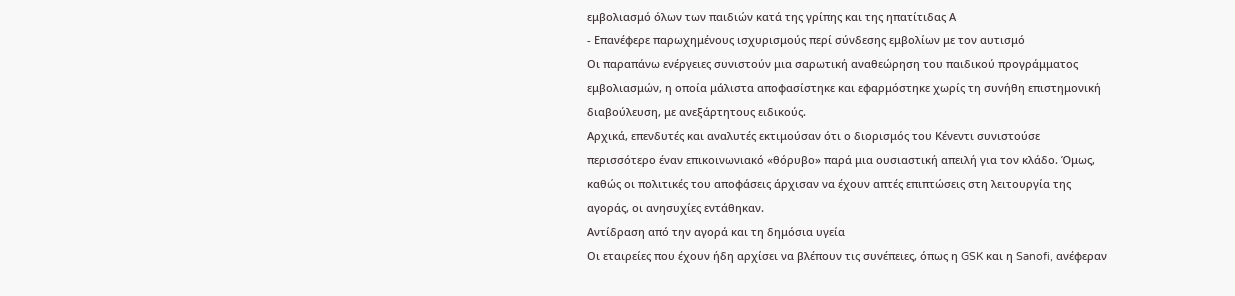εμβολιασμό όλων των παιδιών κατά της γρίπης και της ηπατίτιδας Α
- Επανέφερε παρωχημένους ισχυρισμούς περί σύνδεσης εμβολίων με τον αυτισμό
Οι παραπάνω ενέργειες συνιστούν μια σαρωτική αναθεώρηση του παιδικού προγράμματος εμβολιασμών, η οποία μάλιστα αποφασίστηκε και εφαρμόστηκε χωρίς τη συνήθη επιστημονική διαβούλευση, με ανεξάρτητους ειδικούς.
Αρχικά, επενδυτές και αναλυτές εκτιμούσαν ότι ο διορισμός του Κένεντι συνιστούσε περισσότερο έναν επικοινωνιακό «θόρυβο» παρά μια ουσιαστική απειλή για τον κλάδο. Όμως, καθώς οι πολιτικές του αποφάσεις άρχισαν να έχουν απτές επιπτώσεις στη λειτουργία της αγοράς, οι ανησυχίες εντάθηκαν.
Αντίδραση από την αγορά και τη δημόσια υγεία
Οι εταιρείες που έχουν ήδη αρχίσει να βλέπουν τις συνέπειες, όπως η GSK και η Sanofi, ανέφεραν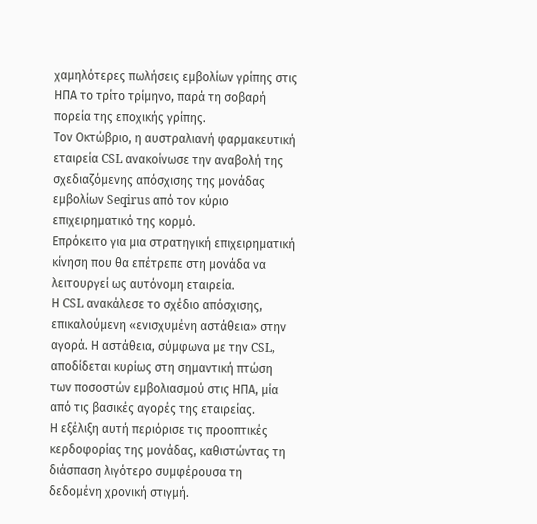χαμηλότερες πωλήσεις εμβολίων γρίπης στις ΗΠΑ το τρίτο τρίμηνο, παρά τη σοβαρή πορεία της εποχικής γρίπης.
Τον Οκτώβριο, η αυστραλιανή φαρμακευτική εταιρεία CSL ανακοίνωσε την αναβολή της σχεδιαζόμενης απόσχισης της μονάδας εμβολίων Seqirus από τον κύριο επιχειρηματικό της κορμό.
Επρόκειτο για μια στρατηγική επιχειρηματική κίνηση που θα επέτρεπε στη μονάδα να λειτουργεί ως αυτόνομη εταιρεία.
Η CSL ανακάλεσε το σχέδιο απόσχισης, επικαλούμενη «ενισχυμένη αστάθεια» στην αγορά. Η αστάθεια, σύμφωνα με την CSL, αποδίδεται κυρίως στη σημαντική πτώση των ποσοστών εμβολιασμού στις ΗΠΑ, μία από τις βασικές αγορές της εταιρείας.
Η εξέλιξη αυτή περιόρισε τις προοπτικές κερδοφορίας της μονάδας, καθιστώντας τη διάσπαση λιγότερο συμφέρουσα τη δεδομένη χρονική στιγμή.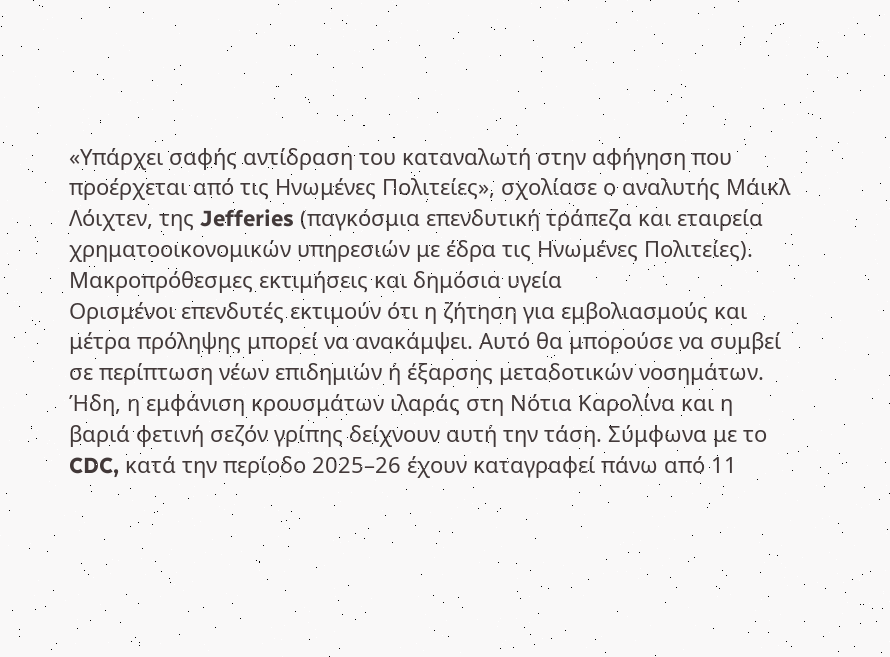«Υπάρχει σαφής αντίδραση του καταναλωτή στην αφήγηση που προέρχεται από τις Ηνωμένες Πολιτείες», σχολίασε ο αναλυτής Μάικλ Λόιχτεν, της Jefferies (παγκόσμια επενδυτική τράπεζα και εταιρεία χρηματοοικονομικών υπηρεσιών με έδρα τις Ηνωμένες Πολιτείες).
Μακροπρόθεσμες εκτιμήσεις και δημόσια υγεία
Ορισμένοι επενδυτές εκτιμούν ότι η ζήτηση για εμβολιασμούς και μέτρα πρόληψης μπορεί να ανακάμψει. Αυτό θα μπορούσε να συμβεί σε περίπτωση νέων επιδημιών ή έξαρσης μεταδοτικών νοσημάτων.
Ήδη, η εμφάνιση κρουσμάτων ιλαράς στη Νότια Καρολίνα και η βαριά φετινή σεζόν γρίπης δείχνουν αυτή την τάση. Σύμφωνα με το CDC, κατά την περίοδο 2025–26 έχουν καταγραφεί πάνω από 11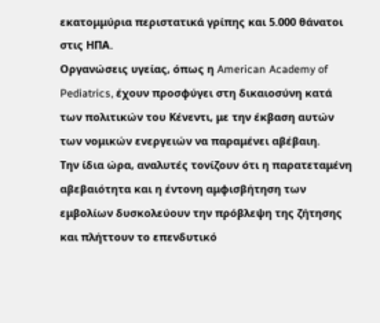εκατομμύρια περιστατικά γρίπης και 5.000 θάνατοι στις ΗΠΑ.
Οργανώσεις υγείας, όπως η American Academy of Pediatrics, έχουν προσφύγει στη δικαιοσύνη κατά των πολιτικών του Κένεντι, με την έκβαση αυτών των νομικών ενεργειών να παραμένει αβέβαιη.
Την ίδια ώρα, αναλυτές τονίζουν ότι η παρατεταμένη αβεβαιότητα και η έντονη αμφισβήτηση των εμβολίων δυσκολεύουν την πρόβλεψη της ζήτησης και πλήττουν το επενδυτικό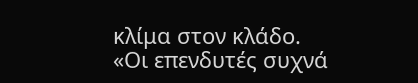κλίμα στον κλάδο.
«Οι επενδυτές συχνά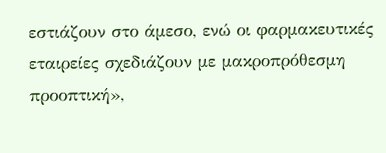εστιάζουν στο άμεσο, ενώ οι φαρμακευτικές εταιρείες σχεδιάζουν με μακροπρόθεσμη προοπτική»,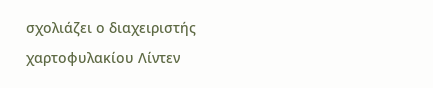σχολιάζει ο διαχειριστής χαρτοφυλακίου Λίντεν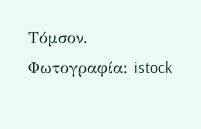Τόμσον.
Φωτογραφία: istock